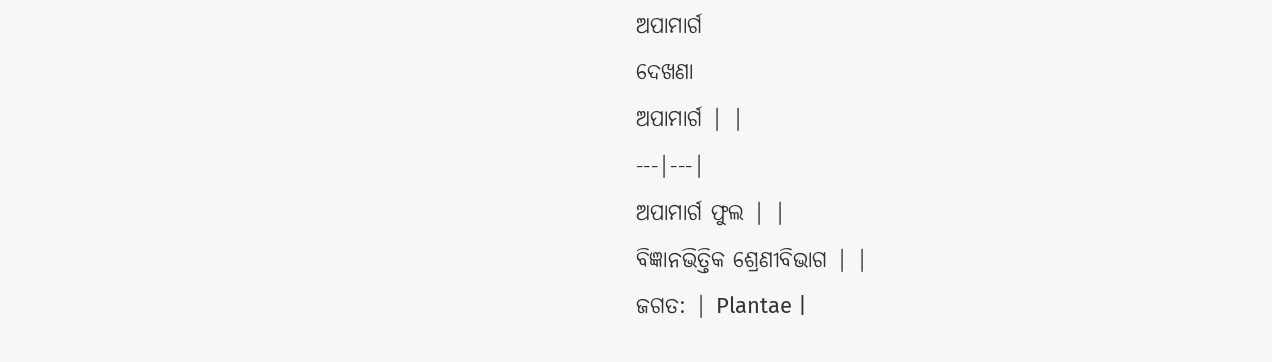ଅପାମାର୍ଗ
ଦେଖଣା
ଅପାମାର୍ଗ | |
---|---|
ଅପାମାର୍ଗ ଫୁଲ | |
ବିଜ୍ଞାନଭିତ୍ତିକ ଶ୍ରେଣୀବିଭାଗ | |
ଜଗତ: | Plantae |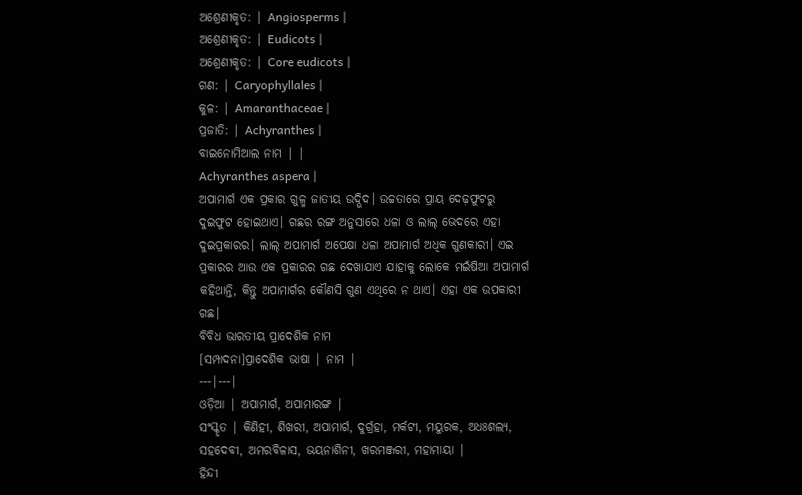ଅଶ୍ରେଣୀକୃତ: | Angiosperms |
ଅଶ୍ରେଣୀକୃତ: | Eudicots |
ଅଶ୍ରେଣୀକୃତ: | Core eudicots |
ଗଣ: | Caryophyllales |
କୁଳ: | Amaranthaceae |
ପ୍ରଜାତି: | Achyranthes |
ବାଇନୋମିଆଲ ନାମ | |
Achyranthes aspera |
ଅପାମାର୍ଗ ଏକ ପ୍ରକାର ଗୁଳ୍ମ ଜାତୀୟ ଉଦ୍ଭିଦ। ଉଚ୍ଚତାରେ ପ୍ରାୟ ଦେଢ଼ଫୁଟରୁ ଦୁଇଫୁଟ ହୋଇଥାଏ। ଗଛର ରଙ୍ଗ ଅନୁସାରେ ଧଳା ଓ ଲାଲ୍ ଭେଦରେ ଏହା ଦୁଇପ୍ରକାରର। ଲାଲ୍ ଅପାମାର୍ଗ ଅପେକ୍ଷା ଧଳା ଅପାମାର୍ଗ ଅଧିକ ଗୁଣକାରୀ। ଏଇ ପ୍ରକାରର ଆଉ ଏକ ପ୍ରକାରର ଗଛ ଦେଖାଯାଏ ଯାହାକୁ ଲୋକେ ମଇଁଷିଆ ଅପାମାର୍ଗ କହିଥାନ୍ତି, କିନ୍ତୁ ଅପାମାର୍ଗର କୌଣସି ଗୁଣ ଏଥିରେ ନ ଥାଏ। ଏହା ଏକ ଉପକାରୀ ଗଛ।
ବିବିଧ ଭାରତୀୟ ପ୍ରାଦେଶିକ ନାମ
[ସମ୍ପାଦନା]ପ୍ରାଦେଶିକ ଭାଷା | ନାମ |
---|---|
ଓଡ଼ିଆ | ଅପାମାର୍ଗ, ଅପାମାରଙ୍ଗ |
ସଂସ୍କୃତ | କିଣିହୀ, ଶିଖରୀ, ଅପାମାର୍ଗ, ଦୁର୍ଗ୍ରହା, ମର୍କଟୀ, ମୟୁରକ, ଅଧଃଶଲ୍ୟ, ସହଦେବୀ, ଅମରବିଳାସ, ଭୟନାଶିନୀ, ଖରମଞ୍ଜରୀ, ମହାମାୟା |
ହିନ୍ଦୀ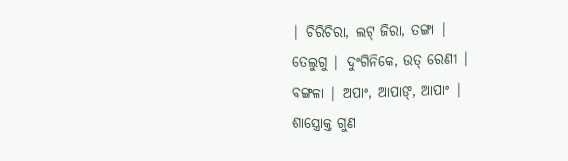| ଚିରିଚିରା, ଲଟ୍ ଜିରା, ତଙ୍ଗା |
ତେଲୁଗୁ | ଦୁଂଗିନିକେ, ଉତ୍ ରେଣୀ |
ବଙ୍ଗଳା | ଅପାଂ, ଆପାଙ୍, ଆପାଂ |
ଶାସ୍ତ୍ରୋକ୍ତ ଗୁଣ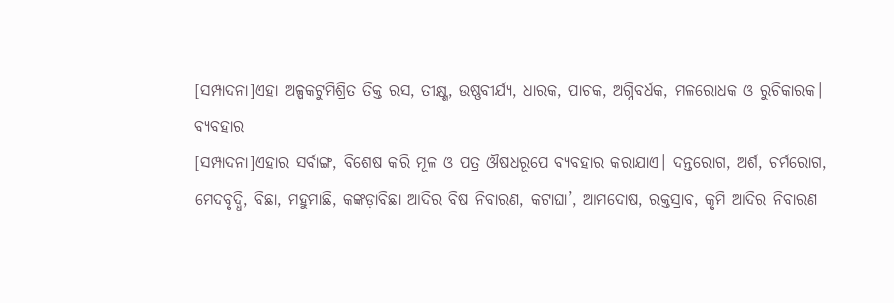[ସମ୍ପାଦନା]ଏହା ଅଳ୍ପକଟୁମିଶ୍ରିତ ତିକ୍ତ ରସ, ତୀକ୍ଷ୍ଣ, ଉଷ୍ଣବୀର୍ଯ୍ୟ, ଧାରକ, ପାଚକ, ଅଗ୍ନିବର୍ଧକ, ମଳରୋଧକ ଓ ରୁଚିକାରକ।
ବ୍ୟବହାର
[ସମ୍ପାଦନା]ଏହାର ସର୍ବାଙ୍ଗ, ବିଶେଷ କରି ମୂଳ ଓ ପତ୍ର ଔଷଧରୂପେ ବ୍ୟବହାର କରାଯାଏ। ଦନ୍ତରୋଗ, ଅର୍ଶ, ଚର୍ମରୋଗ, ମେଦବୃଦ୍ଧି, ବିଛା, ମହୁମାଛି, କଙ୍କଡ଼ାବିଛା ଆଦିର ବିଷ ନିବାରଣ, କଟାଘା’, ଆମଦୋଷ, ରକ୍ତସ୍ରାବ, କୃମି ଆଦିର ନିବାରଣ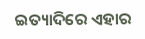ଇତ୍ୟାଦିରେ ଏହାର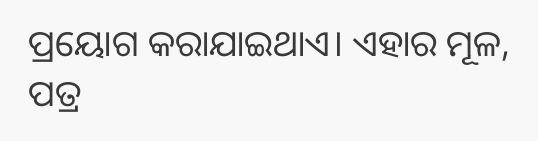ପ୍ରୟୋଗ କରାଯାଇଥାଏ। ଏହାର ମୂଳ, ପତ୍ର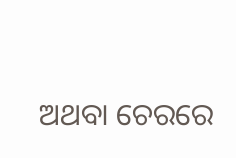ଅଥବା ଚେରରେ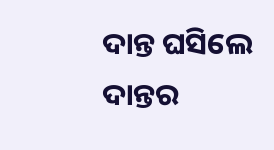ଦାନ୍ତ ଘସିଲେ ଦାନ୍ତର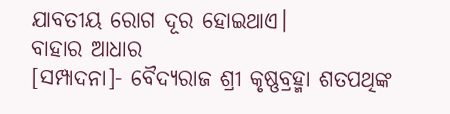ଯାବତୀୟ ରୋଗ ଦୂର ହୋଇଥାଏ।
ବାହାର ଆଧାର
[ସମ୍ପାଦନା]- ବୈଦ୍ୟରାଜ ଶ୍ରୀ କୃଷ୍ଣବ୍ରହ୍ମା ଶତପଥିଙ୍କ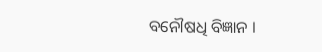ବନୌଷଧି ବିଜ୍ଞାନ ।